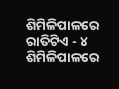ଶିମିଳିପାଳରେ ରାତିଟିଏ - ୪
ଶିମିଳିପାଳରେ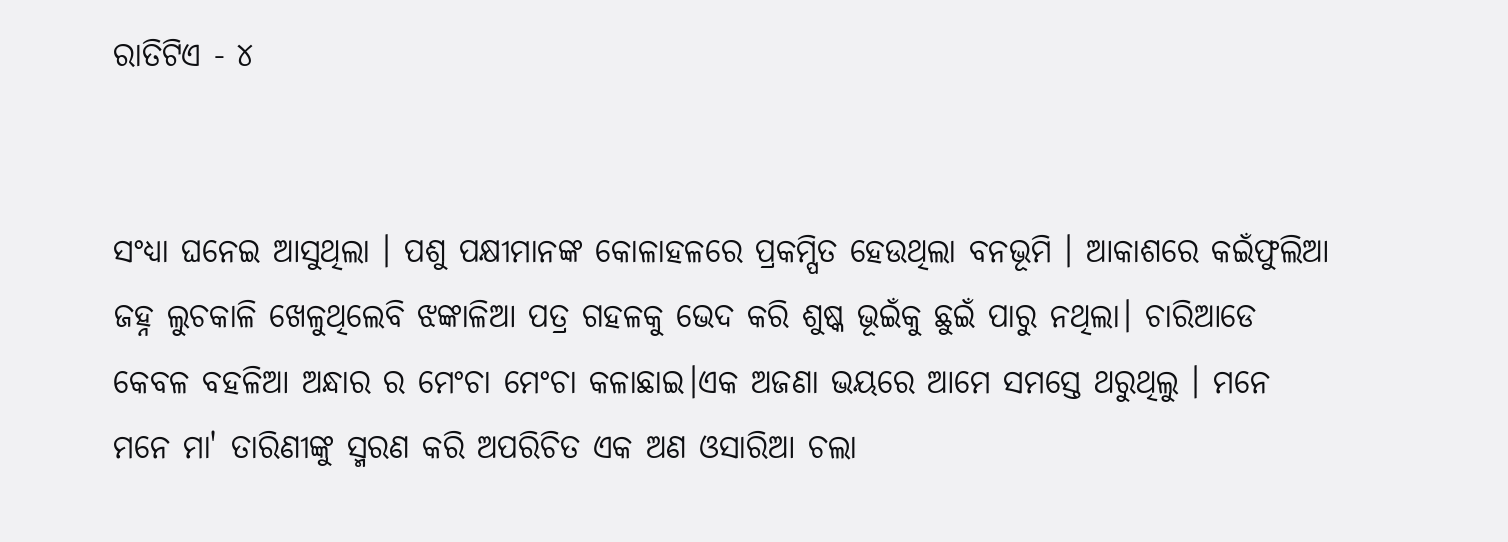ରାତିଟିଏ - ୪


ସଂଧ୍ୟା ଘନେଇ ଆସୁଥିଲା । ପଶୁ ପକ୍ଷୀମାନଙ୍କ କୋଳାହଳରେ ପ୍ରକମ୍ପିତ ହେଉଥିଲା ବନଭୂମି । ଆକାଶରେ କଇଁଫୁଲିଆ ଜହ୍ନ ଲୁଚକାଳି ଖେଳୁଥିଲେବି ଝଙ୍କାଳିଆ ପତ୍ର ଗହଳକୁ ଭେଦ କରି ଶୁଷ୍କ ଭୂଇଁକୁ ଛୁଇଁ ପାରୁ ନଥିଲା। ଚାରିଆଡେ କେବଳ ବହଳିଆ ଅନ୍ଧାର ର ମେଂଚା ମେଂଚା କଳାଛାଇ।ଏକ ଅଜଣା ଭୟରେ ଆମେ ସମସ୍ତେ ଥରୁଥିଲୁ । ମନେ ମନେ ମା' ତାରିଣୀଙ୍କୁ ସ୍ମରଣ କରି ଅପରିଚିତ ଏକ ଅଣ ଓସାରିଆ ଚଲା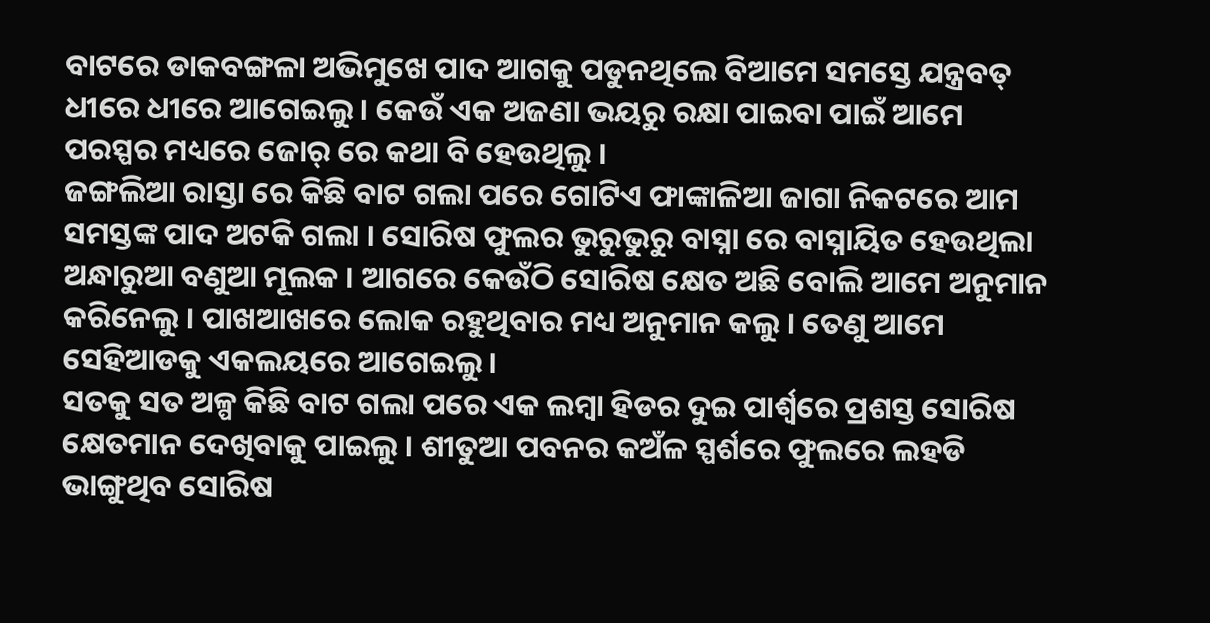ବାଟରେ ଡାକବଙ୍ଗଳା ଅଭିମୁଖେ ପାଦ ଆଗକୁ ପଡୁନଥିଲେ ବିଆମେ ସମସ୍ତେ ଯନ୍ତ୍ରବତ୍ ଧୀରେ ଧୀରେ ଆଗେଇଲୁ । କେଉଁ ଏକ ଅଜଣା ଭୟରୁ ରକ୍ଷା ପାଇବା ପାଇଁ ଆମେ ପରସ୍ପର ମଧ୍ୟରେ ଜୋର୍ ରେ କଥା ବି ହେଉଥିଲୁ ।
ଜଙ୍ଗଲିଆ ରାସ୍ତା ରେ କିଛି ବାଟ ଗଲା ପରେ ଗୋଟିଏ ଫାଙ୍କାଳିଆ ଜାଗା ନିକଟରେ ଆମ ସମସ୍ତଙ୍କ ପାଦ ଅଟକି ଗଲା । ସୋରିଷ ଫୁଲର ଭୁରୁଭୁରୁ ବାସ୍ନା ରେ ବାସ୍ନାୟିତ ହେଉଥିଲା ଅନ୍ଧାରୁଆ ବଣୁଆ ମୂଲକ । ଆଗରେ କେଉଁଠି ସୋରିଷ କ୍ଷେତ ଅଛି ବୋଲି ଆମେ ଅନୁମାନ କରିନେଲୁ । ପାଖଆଖରେ ଲୋକ ରହୁଥିବାର ମଧ୍ୟ ଅନୁମାନ କଲୁ । ତେଣୁ ଆମେ ସେହିଆଡକୁ ଏକଲୟରେ ଆଗେଇଲୁ ।
ସତକୁ ସତ ଅଳ୍ପ କିଛି ବାଟ ଗଲା ପରେ ଏକ ଲମ୍ବା ହିଡର ଦୁଇ ପାର୍ଶ୍ଵରେ ପ୍ରଶସ୍ତ ସୋରିଷ କ୍ଷେତମାନ ଦେଖିବାକୁ ପାଇଲୁ । ଶୀତୁଆ ପବନର କଅଁଳ ସ୍ପର୍ଶରେ ଫୁଲରେ ଲହଡି ଭାଙ୍ଗୁଥିବ ସୋରିଷ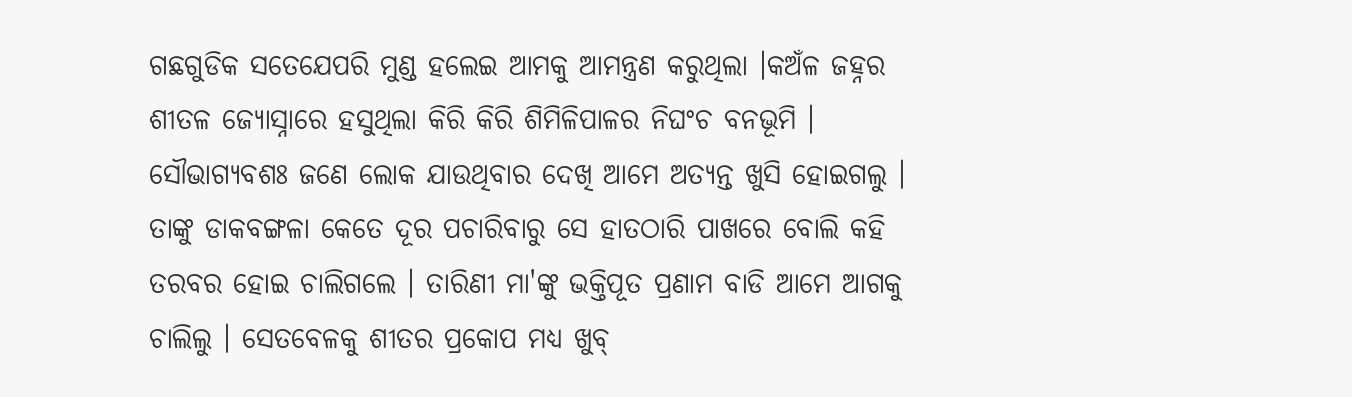ଗଛଗୁଡିକ ସତେଯେପରି ମୁଣ୍ଡ ହଲେଇ ଆମକୁ ଆମନ୍ତ୍ରଣ କରୁଥିଲା ।କଅଁଳ ଜହ୍ନର ଶୀତଳ ଜ୍ୟୋସ୍ନାରେ ହସୁଥିଲା କିରି କିରି ଶିମିଳିପାଳର ନିଘଂଚ ବନଭୂମି ।
ସୌଭାଗ୍ଯବଶଃ ଜଣେ ଲୋକ ଯାଉଥିବାର ଦେଖି ଆମେ ଅତ୍ୟନ୍ତ ଖୁସି ହୋଇଗଲୁ । ତାଙ୍କୁ ଡାକବଙ୍ଗଳା କେତେ ଦୂର ପଚାରିବାରୁ ସେ ହାତଠାରି ପାଖରେ ବୋଲି କହି ତରବର ହୋଇ ଚାଲିଗଲେ । ତାରିଣୀ ମା'ଙ୍କୁ ଭକ୍ତିପୂତ ପ୍ରଣାମ ବାଡି ଆମେ ଆଗକୁ ଚାଲିଲୁ । ସେତବେଳକୁ ଶୀତର ପ୍ରକୋପ ମଧ୍ୟ ଖୁବ୍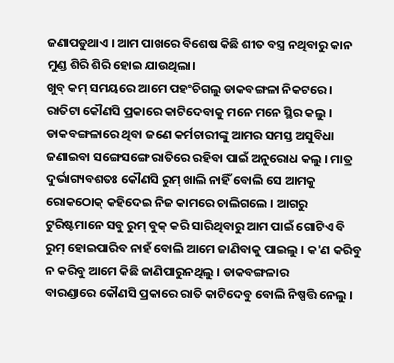ଜଣାପଡୁଥାଏ । ଆମ ପାଖରେ ବିଶେଷ କିଛି ଶୀତ ବସ୍ତ୍ର ନଥିବାରୁ କାନ ମୁଣ୍ଡ ଶିରି ଶିରି ହୋଇ ଯାଉଥିଲା।
ଖୁବ୍ କମ୍ ସମୟରେ ଆମେ ପହଂଚିଗଲୁ ଡାକବଙ୍ଗଳା ନିକଟରେ। ରାତିଟା କୌଣସି ପ୍ରକାରେ କାଟିଦେବାକୁ ମନେ ମନେ ସ୍ଥିର କଲୁ । ଡାକବଙ୍ଗଳାରେ ଥିବା ଜଣେ କର୍ମଚାରୀଙ୍କୁ ଆମର ସମସ୍ତ ଅସୁବିଧା ଜଣାଇବା ସଙ୍ଗେସଙ୍ଗେ ରାତିରେ ରହିବା ପାଇଁ ଅନୁରୋଧ କଲୁ । ମାତ୍ର ଦୁର୍ଭାଗ୍ୟବଶତଃ କୌଣସି ରୁମ୍ ଖାଲି ନାହିଁ ବୋଲି ସେ ଆମକୁ ରୋକଠୋକ୍ କହିଦେଇ ନିଜ କାମରେ ଚାଲିଗଲେ । ଆଗରୁ ଟୁରିଷ୍ଟମାନେ ସବୁ ରୁମ୍ ବୁକ୍ କରି ସାରିଥିବାରୁ ଆମ ପାଇଁ ଗୋଟିଏ ବି ରୁମ୍ ହୋଇପାରିବ ନାହଁ ବୋଲି ଆମେ ଜାଣିବାକୁ ପାଇଲୁ । କ'ଣ କରିବୁ ନ କରିବୁ ଆମେ କିଛି ଜାଣିପାରୁନଥିଲୁ । ଡାକବଙ୍ଗଳାର
ବାରଣ୍ଡାରେ କୌଣସି ପ୍ରକାରେ ରାତି କାଟିଦେବୁ ବୋଲି ନିଷ୍ପତ୍ତି ନେଲୁ ।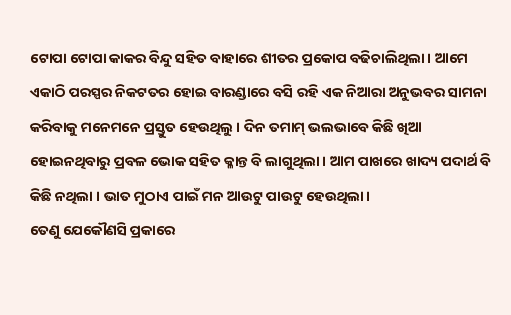ଟୋପା ଟୋପା କାକର ବିନ୍ଦୁ ସହିତ ବାହାରେ ଶୀତର ପ୍ରକୋପ ବଢିଚାଲିଥିଲା। ଆମେ ଏକାଠି ପରସ୍ପର ନିକଟତର ହୋଇ ବାରଣ୍ଡାରେ ବସି ରହି ଏକ ନିଆରା ଅନୁଭବର ସାମନା କରିବାକୁ ମନେମନେ ପ୍ରସ୍ତୁତ ହେଉଥିଲୁ । ଦିନ ତମାମ୍ ଭଲଭାବେ କିଛି ଖିଆ ହୋଇନଥିବାରୁ ପ୍ରବଳ ଭୋକ ସହିତ କ୍ଳାନ୍ତ ବି ଲାଗୁଥିଲା। ଆମ ପାଖରେ ଖାଦ୍ୟ ପଦାର୍ଥ ବି କିଛି ନଥିଲା । ଭାତ ମୁଠାଏ ପାଇଁ ମନ ଆଉଟୁ ପାଉଟୁ ହେଉଥିଲା।
ତେଣୁ ଯେକୌଣସି ପ୍ରକାରେ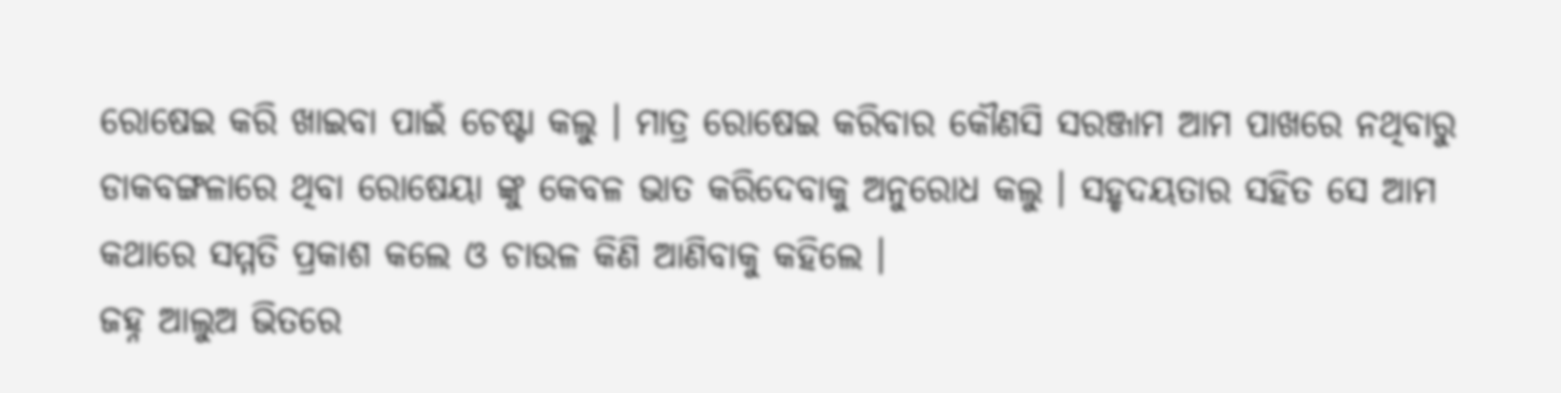ରୋଷେଇ କରି ଖାଇବା ପାଇଁ ଚେଷ୍ଟା କଲୁ । ମାତ୍ର ରୋଷେଇ କରିବାର କୌଣସି ସରଞ୍ଜାମ ଆମ ପାଖରେ ନଥିବାରୁ ଡାକବଙ୍ଗଳାରେ ଥିବା ରୋଷେୟା ଙ୍କୁ କେବଳ ଭାତ କରିଦେବାକୁ ଅନୁରୋଧ କଲୁ । ସହୃଦୟତାର ସହିତ ସେ ଆମ କଥାରେ ସମ୍ମତି ପ୍ରକାଶ କଲେ ଓ ଚାଉଳ କିଣି ଆଣିବାକୁ କହିଲେ ।
ଜହ୍ନ ଆଲୁଅ ଭିତରେ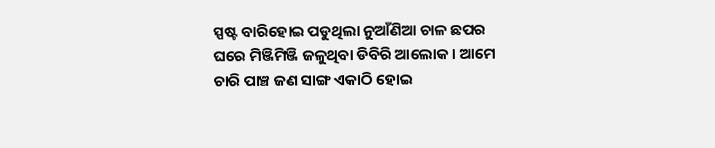ସ୍ପଷ୍ଟ ବାରିହୋଇ ପଡୁଥିଲା ନୁଆଁଣିଆ ଚାଳ ଛପର ଘରେ ମିଞ୍ଜିମିଞ୍ଜି ଜଳୁଥିବା ଡିବିରି ଆଲୋକ । ଆମେ ଚାରି ପାଞ୍ଚ ଜଣ ସାଙ୍ଗ ଏକାଠି ହୋଇ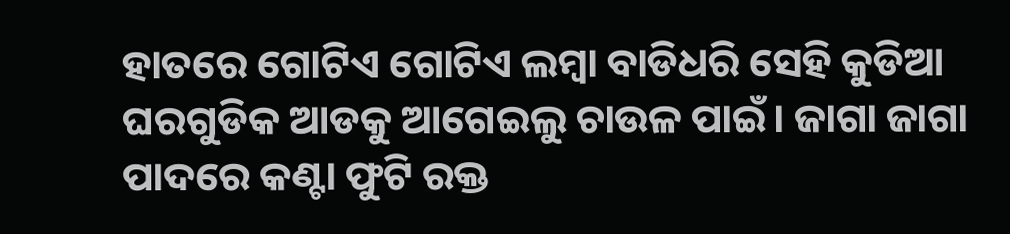ହାତରେ ଗୋଟିଏ ଗୋଟିଏ ଲମ୍ବା ବାଡିଧରି ସେହି କୁଡିଆ ଘରଗୁଡିକ ଆଡକୁ ଆଗେଇଲୁ ଚାଉଳ ପାଇଁ। ଜାଗା ଜାଗା ପାଦରେ କଣ୍ଟା ଫୁଟି ରକ୍ତ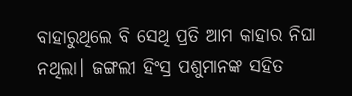ବାହାରୁଥିଲେ ବି ସେଥି ପ୍ରତି ଆମ କାହାର ନିଘା ନଥିଲା। ଜଙ୍ଗଲୀ ହିଂସ୍ର ପଶୁମାନଙ୍କ ସହିତ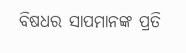ବିଷଧର ସାପମାନଙ୍କ ପ୍ରତି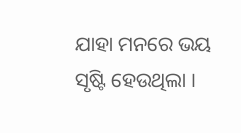ଯାହା ମନରେ ଭୟ ସୃଷ୍ଟି ହେଉଥିଲା ।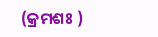(କ୍ରମଶଃ )